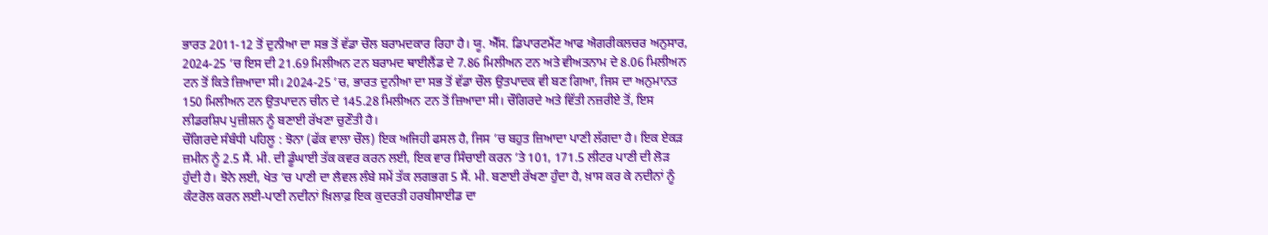ਭਾਰਤ 2011-12 ਤੋਂ ਦੁਨੀਆ ਦਾ ਸਭ ਤੋਂ ਵੱਡਾ ਚੌਲ ਬਰਾਮਦਕਾਰ ਰਿਹਾ ਹੈ। ਯੂ. ਐੱਸ. ਡਿਪਾਰਟਮੈਂਟ ਆਫ ਐਗਰੀਕਲਚਰ ਅਨੁਸਾਰ, 2024-25 ’ਚ ਇਸ ਦੀ 21.69 ਮਿਲੀਅਨ ਟਨ ਬਰਾਮਦ ਥਾਈਲੈਂਡ ਦੇ 7.86 ਮਿਲੀਅਨ ਟਨ ਅਤੇ ਵੀਅਤਨਾਮ ਦੇ 8.06 ਮਿਲੀਅਨ ਟਨ ਤੋਂ ਕਿਤੇ ਜ਼ਿਆਦਾ ਸੀ। 2024-25 ’ਚ, ਭਾਰਤ ਦੁਨੀਆ ਦਾ ਸਭ ਤੋਂ ਵੱਡਾ ਚੌਲ ਉਤਪਾਦਕ ਵੀ ਬਣ ਗਿਆ, ਜਿਸ ਦਾ ਅਨੁਮਾਨਤ 150 ਮਿਲੀਅਨ ਟਨ ਉਤਪਾਦਨ ਚੀਨ ਦੇ 145.28 ਮਿਲੀਅਨ ਟਨ ਤੋਂ ਜ਼ਿਆਦਾ ਸੀ। ਚੌਗਿਰਦੇ ਅਤੇ ਵਿੱਤੀ ਨਜ਼ਰੀਏ ਤੋਂ, ਇਸ ਲੀਡਰਸ਼ਿਪ ਪੁਜ਼ੀਸ਼ਨ ਨੂੰ ਬਣਾਈ ਰੱਖਣਾ ਚੁਣੌਤੀ ਹੈ।
ਚੌਗਿਰਦੇ ਸੰਬੰਧੀ ਪਹਿਲੂ : ਝੋਨਾ (ਫੱਕ ਵਾਲਾ ਚੌਲ) ਇਕ ਅਜਿਹੀ ਫਸਲ ਹੈ, ਜਿਸ ’ਚ ਬਹੁਤ ਜ਼ਿਆਦਾ ਪਾਣੀ ਲੱਗਦਾ ਹੈ। ਇਕ ਏਕੜ ਜ਼ਮੀਨ ਨੂੰ 2.5 ਸੈਂ. ਮੀ. ਦੀ ਡੂੰਘਾਈ ਤੱਕ ਕਵਰ ਕਰਨ ਲਈ, ਇਕ ਵਾਰ ਸਿੰਚਾਈ ਕਰਨ ’ਤੇ 101, 171.5 ਲੀਟਰ ਪਾਣੀ ਦੀ ਲੋੜ ਹੁੰਦੀ ਹੈ। ਝੋਨੇ ਲਈ, ਖੇਤ ’ਚ ਪਾਣੀ ਦਾ ਲੈਵਲ ਲੰਬੇ ਸਮੇਂ ਤੱਕ ਲਗਭਗ 5 ਸੈਂ. ਮੀ. ਬਣਾਈ ਰੱਖਣਾ ਹੁੰਦਾ ਹੈ, ਖ਼ਾਸ ਕਰ ਕੇ ਨਦੀਨਾਂ ਨੂੰ ਕੰਟਰੋਲ ਕਰਨ ਲਈ-ਪਾਣੀ ਨਦੀਨਾਂ ਖ਼ਿਲਾਫ਼ ਇਕ ਕੁਦਰਤੀ ਹਰਬੀਸਾਈਡ ਦਾ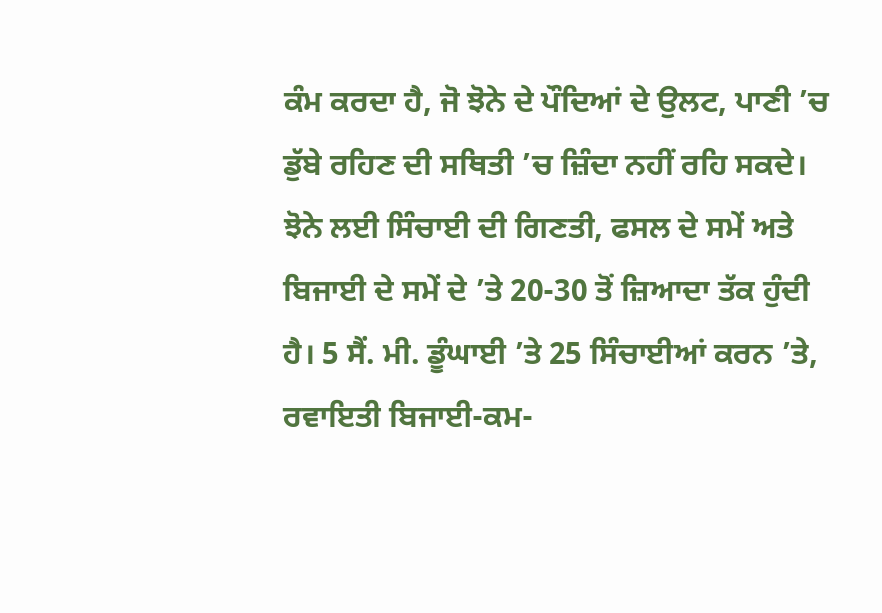ਕੰਮ ਕਰਦਾ ਹੈ, ਜੋ ਝੋਨੇ ਦੇ ਪੌਦਿਆਂ ਦੇ ਉਲਟ, ਪਾਣੀ ’ਚ ਡੁੱਬੇ ਰਹਿਣ ਦੀ ਸਥਿਤੀ ’ਚ ਜ਼ਿੰਦਾ ਨਹੀਂ ਰਹਿ ਸਕਦੇ।
ਝੋਨੇ ਲਈ ਸਿੰਚਾਈ ਦੀ ਗਿਣਤੀ, ਫਸਲ ਦੇ ਸਮੇਂ ਅਤੇ ਬਿਜਾਈ ਦੇ ਸਮੇਂ ਦੇ ’ਤੇ 20-30 ਤੋਂ ਜ਼ਿਆਦਾ ਤੱਕ ਹੁੰਦੀ ਹੈ। 5 ਸੈਂ. ਮੀ. ਡੂੰਘਾਈ ’ਤੇ 25 ਸਿੰਚਾਈਆਂ ਕਰਨ ’ਤੇ, ਰਵਾਇਤੀ ਬਿਜਾਈ-ਕਮ-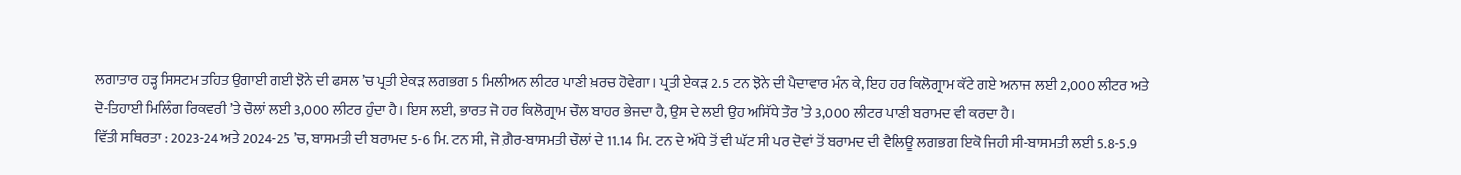ਲਗਾਤਾਰ ਹੜ੍ਹ ਸਿਸਟਮ ਤਹਿਤ ਉਗਾਈ ਗਈ ਝੋਨੇ ਦੀ ਫਸਲ ’ਚ ਪ੍ਰਤੀ ਏਕੜ ਲਗਭਗ 5 ਮਿਲੀਅਨ ਲੀਟਰ ਪਾਣੀ ਖ਼ਰਚ ਹੋਵੇਗਾ। ਪ੍ਰਤੀ ਏਕੜ 2.5 ਟਨ ਝੋਨੇ ਦੀ ਪੈਦਾਵਾਰ ਮੰਨ ਕੇ, ਇਹ ਹਰ ਕਿਲੋਗ੍ਰਾਮ ਕੱਟੇ ਗਏ ਅਨਾਜ ਲਈ 2,000 ਲੀਟਰ ਅਤੇ ਦੋ-ਤਿਹਾਈ ਮਿਲਿੰਗ ਰਿਕਵਰੀ ’ਤੇ ਚੌਲਾਂ ਲਈ 3,000 ਲੀਟਰ ਹੁੰਦਾ ਹੈ। ਇਸ ਲਈ, ਭਾਰਤ ਜੋ ਹਰ ਕਿਲੋਗ੍ਰਾਮ ਚੌਲ ਬਾਹਰ ਭੇਜਦਾ ਹੈ, ਉਸ ਦੇ ਲਈ ਉਹ ਅਸਿੱਧੇ ਤੌਰ ’ਤੇ 3,000 ਲੀਟਰ ਪਾਣੀ ਬਰਾਮਦ ਵੀ ਕਰਦਾ ਹੈ।
ਵਿੱਤੀ ਸਥਿਰਤਾ : 2023-24 ਅਤੇ 2024-25 ’ਚ, ਬਾਸਮਤੀ ਦੀ ਬਰਾਮਦ 5-6 ਮਿ. ਟਨ ਸੀ, ਜੋ ਗ਼ੈਰ-ਬਾਸਮਤੀ ਚੌਲਾਂ ਦੇ 11.14 ਮਿ. ਟਨ ਦੇ ਅੱਧੇ ਤੋਂ ਵੀ ਘੱਟ ਸੀ ਪਰ ਦੋਵਾਂ ਤੋਂ ਬਰਾਮਦ ਦੀ ਵੈਲਿਊ ਲਗਭਗ ਇਕੋ ਜਿਹੀ ਸੀ-ਬਾਸਮਤੀ ਲਈ 5.8-5.9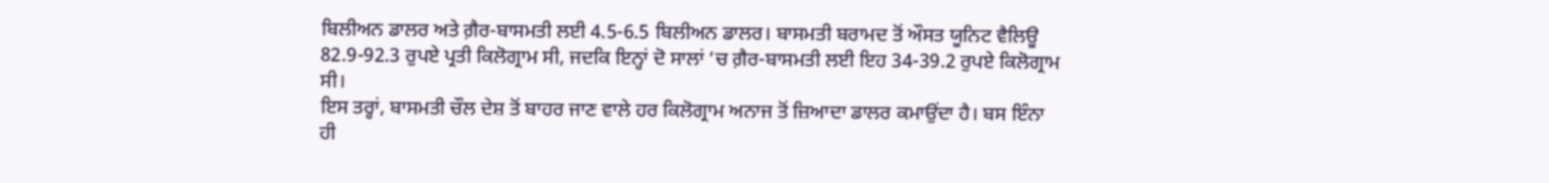ਬਿਲੀਅਨ ਡਾਲਰ ਅਤੇ ਗ਼ੈਰ-ਬਾਸਮਤੀ ਲਈ 4.5-6.5 ਬਿਲੀਅਨ ਡਾਲਰ। ਬਾਸਮਤੀ ਬਰਾਮਦ ਤੋਂ ਔਸਤ ਯੂਨਿਟ ਵੈਲਿਊ 82.9-92.3 ਰੁਪਏ ਪ੍ਰਤੀ ਕਿਲੋਗ੍ਰਾਮ ਸੀ, ਜਦਕਿ ਇਨ੍ਹਾਂ ਦੋ ਸਾਲਾਂ ’ਚ ਗ਼ੈਰ-ਬਾਸਮਤੀ ਲਈ ਇਹ 34-39.2 ਰੁਪਏ ਕਿਲੋਗ੍ਰਾਮ ਸੀ।
ਇਸ ਤਰ੍ਹਾਂ, ਬਾਸਮਤੀ ਚੌਲ ਦੇਸ਼ ਤੋਂ ਬਾਹਰ ਜਾਣ ਵਾਲੇ ਹਰ ਕਿਲੋਗ੍ਰਾਮ ਅਨਾਜ ਤੋਂ ਜ਼ਿਆਦਾ ਡਾਲਰ ਕਮਾਉਂਦਾ ਹੈ। ਬਸ ਇੰਨਾ ਹੀ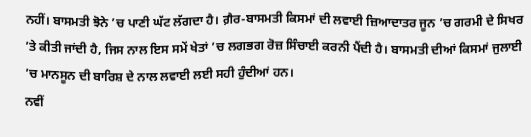ਨਹੀਂ। ਬਾਸਮਤੀ ਝੋਨੇ ’ਚ ਪਾਣੀ ਘੱਟ ਲੱਗਦਾ ਹੈ। ਗ਼ੈਰ-ਬਾਸਮਤੀ ਕਿਸਮਾਂ ਦੀ ਲਵਾਈ ਜ਼ਿਆਦਾਤਰ ਜੂਨ ’ਚ ਗਰਮੀ ਦੇ ਸਿਖਰ ’ਤੇ ਕੀਤੀ ਜਾਂਦੀ ਹੈ, ਜਿਸ ਨਾਲ ਇਸ ਸਮੇਂ ਖੇਤਾਂ ’ਚ ਲਗਭਗ ਰੋਜ਼ ਸਿੰਚਾਈ ਕਰਨੀ ਪੈਂਦੀ ਹੈ। ਬਾਸਮਤੀ ਦੀਆਂ ਕਿਸਮਾਂ ਜੁਲਾਈ ’ਚ ਮਾਨਸੂਨ ਦੀ ਬਾਰਿਸ਼ ਦੇ ਨਾਲ ਲਵਾਈ ਲਈ ਸਹੀ ਹੁੰਦੀਆਂ ਹਨ।
ਨਵੀਂ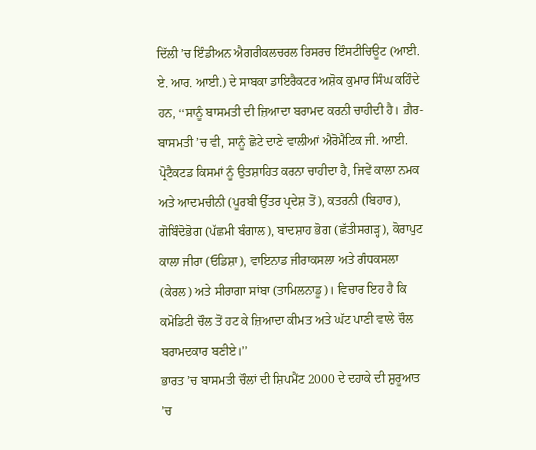ਦਿੱਲੀ ’ਚ ਇੰਡੀਅਨ ਐਗਰੀਕਲਚਰਲ ਰਿਸਰਚ ਇੰਸਟੀਚਿਊਟ (ਆਈ. ਏ. ਆਰ. ਆਈ.) ਦੇ ਸਾਬਕਾ ਡਾਇਰੈਕਟਰ ਅਸ਼ੋਕ ਕੁਮਾਰ ਸਿੰਘ ਕਹਿੰਦੇ ਹਨ, ‘‘ਸਾਨੂੰ ਬਾਸਮਤੀ ਦੀ ਜ਼ਿਆਦਾ ਬਰਾਮਦ ਕਰਨੀ ਚਾਹੀਦੀ ਹੈ। ਗ਼ੈਰ-ਬਾਸਮਤੀ ’ਚ ਵੀ, ਸਾਨੂੰ ਛੋਟੇ ਦਾਣੇ ਵਾਲੀਆਂ ਐਰੋਮੈਟਿਕ ਜੀ. ਆਈ. ਪ੍ਰੋਟੈਕਟਡ ਕਿਸਮਾਂ ਨੂੰ ਉਤਸ਼ਾਹਿਤ ਕਰਨਾ ਚਾਹੀਦਾ ਹੈ, ਜਿਵੇਂ ਕਾਲਾ ਨਮਕ ਅਤੇ ਆਦਮਚੀਨੀ (ਪੂਰਬੀ ਉੱਤਰ ਪ੍ਰਦੇਸ਼ ਤੋਂ), ਕਤਰਨੀ (ਬਿਹਾਰ), ਗੋਬਿੰਦੋਭੋਗ (ਪੱਛਮੀ ਬੰਗਾਲ), ਬਾਦਸ਼ਾਹ ਭੋਗ (ਛੱਤੀਸਗੜ੍ਹ), ਕੋਰਾਪੁਟ ਕਾਲਾ ਜੀਰਾ (ਓਡਿਸ਼ਾ), ਵਾਇਨਾਡ ਜੀਰਾਕਸਲਾ ਅਤੇ ਗੰਧਕਸਲਾ (ਕੇਰਲ) ਅਤੇ ਸੀਰਾਗਾ ਸਾਂਬਾ (ਤਾਮਿਲਨਾਡੂ)। ਵਿਚਾਰ ਇਹ ਹੈ ਕਿ ਕਮੋਡਿਟੀ ਚੌਲ ਤੋਂ ਹਟ ਕੇ ਜ਼ਿਆਦਾ ਕੀਮਤ ਅਤੇ ਘੱਟ ਪਾਣੀ ਵਾਲੇ ਚੌਲ ਬਰਾਮਦਕਾਰ ਬਣੀਏ।’’
ਭਾਰਤ ’ਚ ਬਾਸਮਤੀ ਚੌਲਾਂ ਦੀ ਸ਼ਿਪਮੈਂਟ 2000 ਦੇ ਦਹਾਕੇ ਦੀ ਸ਼ੁਰੂਆਤ ’ਚ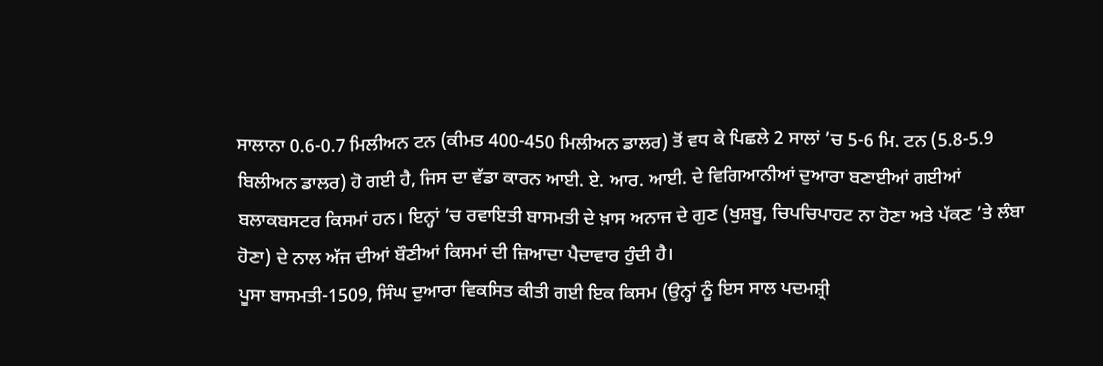ਸਾਲਾਨਾ 0.6-0.7 ਮਿਲੀਅਨ ਟਨ (ਕੀਮਤ 400-450 ਮਿਲੀਅਨ ਡਾਲਰ) ਤੋਂ ਵਧ ਕੇ ਪਿਛਲੇ 2 ਸਾਲਾਂ ’ਚ 5-6 ਮਿ. ਟਨ (5.8-5.9 ਬਿਲੀਅਨ ਡਾਲਰ) ਹੋ ਗਈ ਹੈ, ਜਿਸ ਦਾ ਵੱਡਾ ਕਾਰਨ ਆਈ. ਏ. ਆਰ. ਆਈ. ਦੇ ਵਿਗਿਆਨੀਆਂ ਦੁਆਰਾ ਬਣਾਈਆਂ ਗਈਆਂ ਬਲਾਕਬਸਟਰ ਕਿਸਮਾਂ ਹਨ। ਇਨ੍ਹਾਂ ’ਚ ਰਵਾਇਤੀ ਬਾਸਮਤੀ ਦੇ ਖ਼ਾਸ ਅਨਾਜ ਦੇ ਗੁਣ (ਖੁਸ਼ਬੂ, ਚਿਪਚਿਪਾਹਟ ਨਾ ਹੋਣਾ ਅਤੇ ਪੱਕਣ ’ਤੇ ਲੰਬਾ ਹੋਣਾ) ਦੇ ਨਾਲ ਅੱਜ ਦੀਆਂ ਬੌਣੀਆਂ ਕਿਸਮਾਂ ਦੀ ਜ਼ਿਆਦਾ ਪੈਦਾਵਾਰ ਹੁੰਦੀ ਹੈ।
ਪੂਸਾ ਬਾਸਮਤੀ-1509, ਸਿੰਘ ਦੁਆਰਾ ਵਿਕਸਿਤ ਕੀਤੀ ਗਈ ਇਕ ਕਿਸਮ (ਉਨ੍ਹਾਂ ਨੂੰ ਇਸ ਸਾਲ ਪਦਮਸ਼੍ਰੀ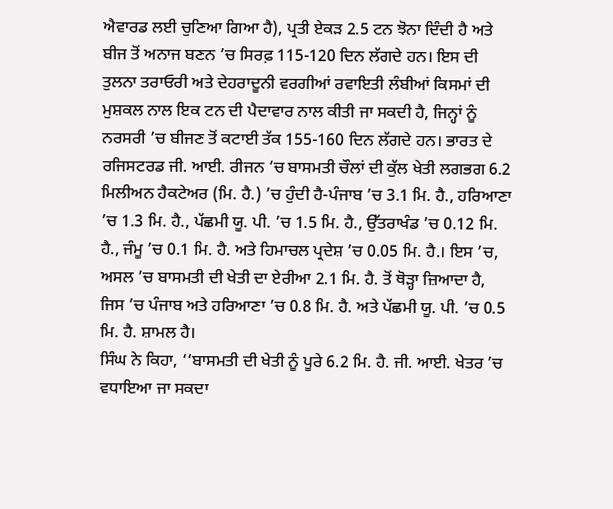ਐਵਾਰਡ ਲਈ ਚੁਣਿਆ ਗਿਆ ਹੈ), ਪ੍ਰਤੀ ਏਕੜ 2.5 ਟਨ ਝੋਨਾ ਦਿੰਦੀ ਹੈ ਅਤੇ ਬੀਜ ਤੋਂ ਅਨਾਜ ਬਣਨ ’ਚ ਸਿਰਫ਼ 115-120 ਦਿਨ ਲੱਗਦੇ ਹਨ। ਇਸ ਦੀ ਤੁਲਨਾ ਤਰਾਓਰੀ ਅਤੇ ਦੇਹਰਾਦੂਨੀ ਵਰਗੀਆਂ ਰਵਾਇਤੀ ਲੰਬੀਆਂ ਕਿਸਮਾਂ ਦੀ ਮੁਸ਼ਕਲ ਨਾਲ ਇਕ ਟਨ ਦੀ ਪੈਦਾਵਾਰ ਨਾਲ ਕੀਤੀ ਜਾ ਸਕਦੀ ਹੈ, ਜਿਨ੍ਹਾਂ ਨੂੰ ਨਰਸਰੀ ’ਚ ਬੀਜਣ ਤੋਂ ਕਟਾਈ ਤੱਕ 155-160 ਦਿਨ ਲੱਗਦੇ ਹਨ। ਭਾਰਤ ਦੇ ਰਜਿਸਟਰਡ ਜੀ. ਆਈ. ਰੀਜਨ ’ਚ ਬਾਸਮਤੀ ਚੌਲਾਂ ਦੀ ਕੁੱਲ ਖੇਤੀ ਲਗਭਗ 6.2 ਮਿਲੀਅਨ ਹੈਕਟੇਅਰ (ਮਿ. ਹੈ.) ’ਚ ਹੁੰਦੀ ਹੈ-ਪੰਜਾਬ ’ਚ 3.1 ਮਿ. ਹੈ., ਹਰਿਆਣਾ ’ਚ 1.3 ਮਿ. ਹੈ., ਪੱਛਮੀ ਯੂ. ਪੀ. ’ਚ 1.5 ਮਿ. ਹੈ., ਉੱਤਰਾਖੰਡ ’ਚ 0.12 ਮਿ. ਹੈ., ਜੰਮੂ ’ਚ 0.1 ਮਿ. ਹੈ. ਅਤੇ ਹਿਮਾਚਲ ਪ੍ਰਦੇਸ਼ ’ਚ 0.05 ਮਿ. ਹੈ.। ਇਸ ’ਚ, ਅਸਲ ’ਚ ਬਾਸਮਤੀ ਦੀ ਖੇਤੀ ਦਾ ਏਰੀਆ 2.1 ਮਿ. ਹੈ. ਤੋਂ ਥੋੜ੍ਹਾ ਜ਼ਿਆਦਾ ਹੈ, ਜਿਸ ’ਚ ਪੰਜਾਬ ਅਤੇ ਹਰਿਆਣਾ ’ਚ 0.8 ਮਿ. ਹੈ. ਅਤੇ ਪੱਛਮੀ ਯੂ. ਪੀ. ’ਚ 0.5 ਮਿ. ਹੈ. ਸ਼ਾਮਲ ਹੈ।
ਸਿੰਘ ਨੇ ਕਿਹਾ, ‘‘ਬਾਸਮਤੀ ਦੀ ਖੇਤੀ ਨੂੰ ਪੂਰੇ 6.2 ਮਿ. ਹੈ. ਜੀ. ਆਈ. ਖੇਤਰ ’ਚ ਵਧਾਇਆ ਜਾ ਸਕਦਾ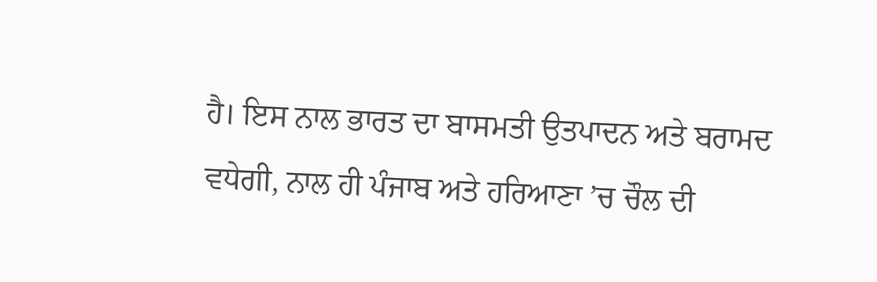ਹੈ। ਇਸ ਨਾਲ ਭਾਰਤ ਦਾ ਬਾਸਮਤੀ ਉਤਪਾਦਨ ਅਤੇ ਬਰਾਮਦ ਵਧੇਗੀ, ਨਾਲ ਹੀ ਪੰਜਾਬ ਅਤੇ ਹਰਿਆਣਾ ’ਚ ਚੌਲ ਦੀ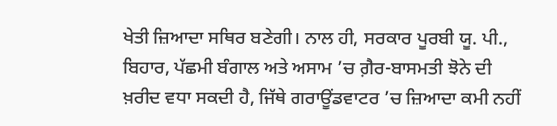ਖੇਤੀ ਜ਼ਿਆਦਾ ਸਥਿਰ ਬਣੇਗੀ। ਨਾਲ ਹੀ, ਸਰਕਾਰ ਪੂਰਬੀ ਯੂ. ਪੀ., ਬਿਹਾਰ, ਪੱਛਮੀ ਬੰਗਾਲ ਅਤੇ ਅਸਾਮ ’ਚ ਗ਼ੈਰ-ਬਾਸਮਤੀ ਝੋਨੇ ਦੀ ਖ਼ਰੀਦ ਵਧਾ ਸਕਦੀ ਹੈ, ਜਿੱਥੇ ਗਰਾਊਂਡਵਾਟਰ ’ਚ ਜ਼ਿਆਦਾ ਕਮੀ ਨਹੀਂ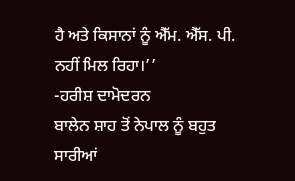ਹੈ ਅਤੇ ਕਿਸਾਨਾਂ ਨੂੰ ਐੱਮ. ਐੱਸ. ਪੀ. ਨਹੀਂ ਮਿਲ ਰਿਹਾ।’’
-ਹਰੀਸ਼ ਦਾਮੋਦਰਨ
ਬਾਲੇਨ ਸ਼ਾਹ ਤੋਂ ਨੇਪਾਲ ਨੂੰ ਬਹੁਤ ਸਾਰੀਆਂ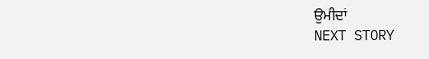ਉਮੀਦਾਂ
NEXT STORY